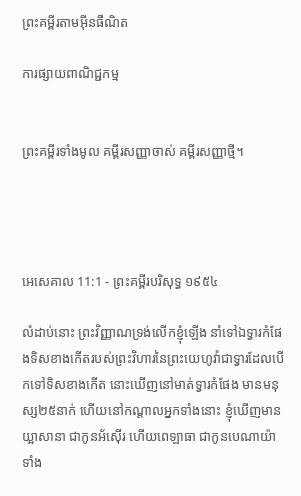ព្រះគម្ពីរតាមអ៊ីនធឺណិត

ការផ្សាយពាណិជ្ជកម្ម


ព្រះគម្ពីរទាំងមូល គម្ពីរសញ្ញាចាស់ គម្ពីរសញ្ញាថ្មី។




អេ‌សេ‌គាល 11:1 - ព្រះគម្ពីរបរិសុទ្ធ ១៩៥៤

លំដាប់នោះ ព្រះ‌វិញ្ញាណទ្រង់លើកខ្ញុំឡើង នាំទៅឯទ្វារកំផែងទិសខាងកើតរបស់ព្រះ‌វិហារនៃព្រះ‌យេហូវ៉ាជាទ្វារដែលបើកទៅទិសខាងកើត នោះឃើញនៅមាត់ទ្វារកំផែង មានមនុស្ស២៥នាក់ ហើយនៅកណ្តាលអ្នកទាំងនោះ ខ្ញុំឃើញមានយ្អាសានា ជាកូនអ័ស៊ើរ ហើយពេឡាធា ជាកូនបេណាយ៉ា ទាំង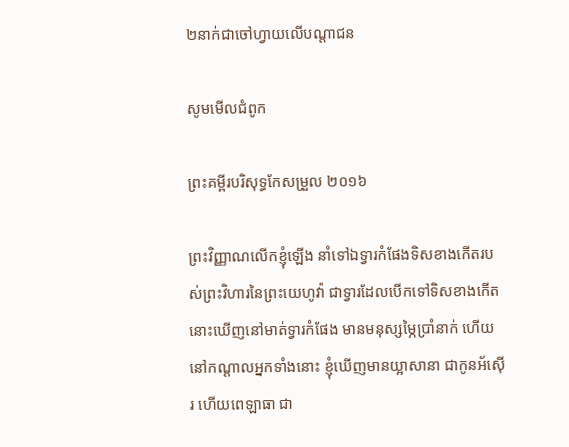២នាក់ជាចៅហ្វាយលើបណ្តាជន

សូមមើលជំពូក

ព្រះគម្ពីរបរិសុទ្ធកែសម្រួល ២០១៦

ព្រះ‌វិញ្ញាណលើកខ្ញុំឡើង នាំទៅឯទ្វារកំផែងទិសខាងកើតរបស់ព្រះ‌វិហារនៃព្រះ‌យេហូវ៉ា ជាទ្វារដែលបើកទៅទិសខាងកើត នោះឃើញនៅមាត់ទ្វារកំផែង មានមនុស្សម្ភៃប្រាំនាក់ ហើយនៅកណ្ដាលអ្នកទាំងនោះ ខ្ញុំឃើញមានយ្អាសានា ជាកូនអ័ស៊ើរ ហើយពេឡាធា ជា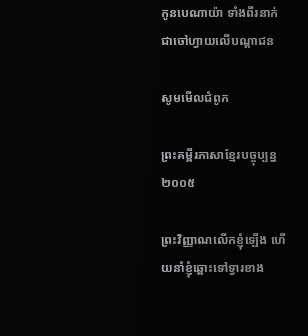កូនបេ‌ណា‌យ៉ា ទាំងពីរនាក់ជាចៅ‌ហ្វាយលើបណ្ដា‌ជន

សូមមើលជំពូក

ព្រះគម្ពីរភាសាខ្មែរបច្ចុប្បន្ន ២០០៥

ព្រះ‌វិញ្ញាណលើកខ្ញុំឡើង ហើយនាំខ្ញុំឆ្ពោះទៅទ្វារខាង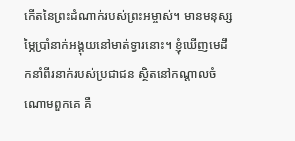កើតនៃព្រះ‌ដំណាក់របស់ព្រះ‌អម្ចាស់។ មានមនុស្សម្ភៃប្រាំនាក់អង្គុយនៅមាត់ទ្វារនោះ។ ខ្ញុំឃើញមេដឹកនាំពីរនាក់របស់ប្រជា‌ជន ស្ថិតនៅកណ្ដាលចំណោមពួកគេ គឺ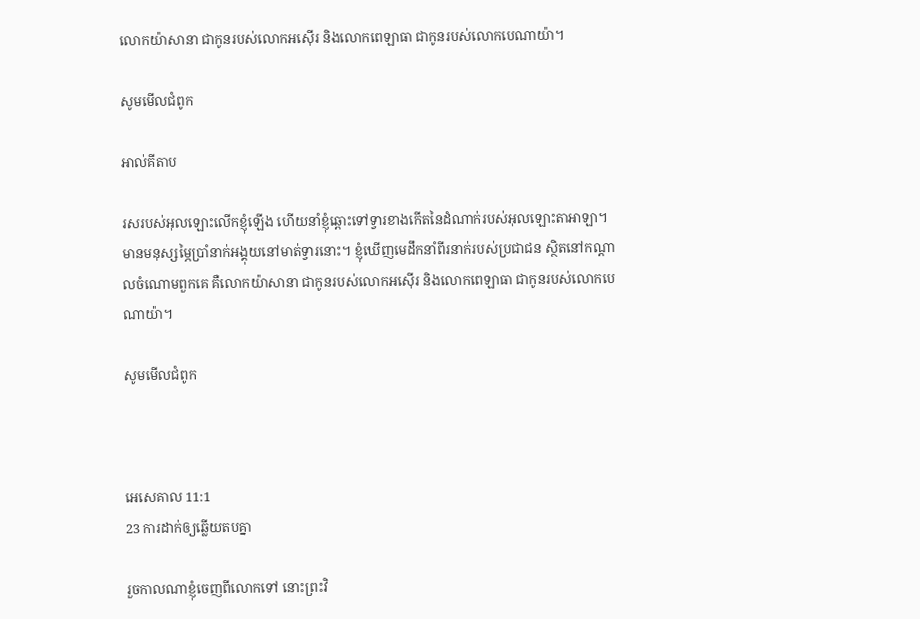លោកយ៉ាសា‌នា ជាកូនរបស់លោកអស៊ើរ និងលោកពេឡា‌ធា ជាកូនរបស់លោកបេណា‌យ៉ា។

សូមមើលជំពូក

អាល់គីតាប

រសរបស់អុលឡោះលើកខ្ញុំឡើង ហើយនាំខ្ញុំឆ្ពោះទៅទ្វារខាងកើតនៃដំណាក់របស់អុលឡោះ‌តាអាឡា។ មានមនុស្សម្ភៃប្រាំនាក់អង្គុយនៅមាត់ទ្វារនោះ។ ខ្ញុំឃើញមេដឹកនាំពីរនាក់របស់ប្រជា‌ជន ស្ថិតនៅកណ្ដាលចំណោមពួកគេ គឺលោកយ៉ាសា‌នា ជាកូនរបស់លោកអស៊ើរ និងលោកពេឡា‌ធា ជាកូនរបស់លោកបេណា‌យ៉ា។

សូមមើលជំពូក



អេ‌សេ‌គាល 11:1
23 ការដាក់ឲ្យឆ្លើយតបគ្នា

រួចកាលណាខ្ញុំចេញពីលោកទៅ នោះព្រះ‌វិ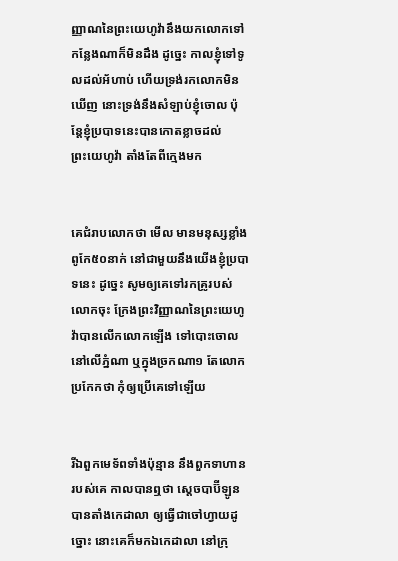ញ្ញាណនៃព្រះ‌យេហូវ៉ានឹងយកលោកទៅកន្លែងណាក៏មិនដឹង ដូច្នេះ កាលខ្ញុំទៅទូលដល់អ័ហាប់ ហើយទ្រង់រកលោកមិនឃើញ នោះទ្រង់នឹងសំឡាប់ខ្ញុំចោល ប៉ុន្តែខ្ញុំប្របាទនេះបានកោត‌ខ្លាចដល់ព្រះ‌យេហូវ៉ា តាំងតែពីក្មេងមក


គេជំរាបលោកថា មើល មានមនុស្សខ្លាំងពូកែ៥០នាក់ នៅជាមួយនឹងយើងខ្ញុំប្របាទនេះ ដូច្នេះ សូមឲ្យគេទៅរកគ្រូរបស់លោកចុះ ក្រែងព្រះ‌វិញ្ញាណនៃព្រះ‌យេហូវ៉ាបានលើកលោកឡើង ទៅបោះចោលនៅលើភ្នំណា ឬក្នុងច្រកណា១ តែលោកប្រកែកថា កុំឲ្យប្រើគេទៅឡើយ


រីឯពួកមេ‌ទ័ពទាំងប៉ុន្មាន នឹងពួកទាហានរបស់គេ កាលបានឮថា ស្តេចបាប៊ីឡូនបានតាំងកេដាលា ឲ្យធ្វើជាចៅហ្វាយដូច្នោះ នោះគេក៏មកឯកេដាលា នៅក្រុ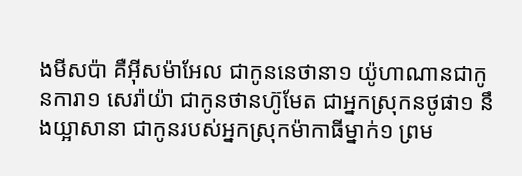ងមីសប៉ា គឺអ៊ីស‌ម៉ាអែល ជាកូននេថានា១ យ៉ូហា‌ណានជាកូនការា១ សេរ៉ាយ៉ា ជាកូនថាន‌ហ៊ូមែត ជាអ្នកស្រុកនថូផា១ នឹងយ្អាសានា ជាកូនរបស់អ្នកស្រុកម៉ាកាធីម្នាក់១ ព្រម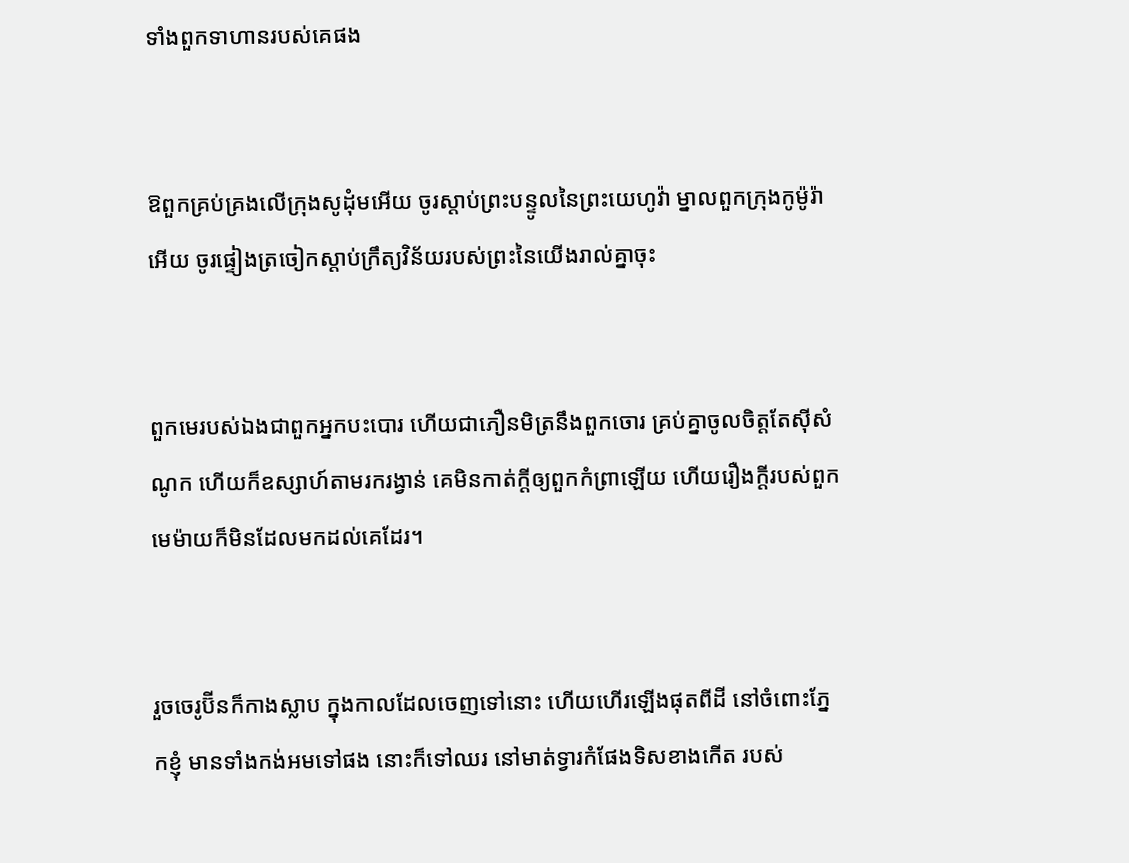ទាំងពួកទាហានរបស់គេផង


ឱពួកគ្រប់‌គ្រងលើក្រុងសូដុំមអើយ ចូរស្តាប់ព្រះ‌បន្ទូលនៃព្រះ‌យេហូវ៉ា ម្នាលពួកក្រុងកូម៉ូរ៉ាអើយ ចូរផ្ទៀងត្រចៀកស្តាប់ក្រឹត្យ‌វិន័យរបស់ព្រះនៃយើងរាល់គ្នាចុះ


ពួកមេរបស់ឯងជាពួកអ្នកបះ‌បោរ ហើយជាភឿន‌មិត្រនឹងពួកចោរ គ្រប់គ្នាចូលចិត្តតែស៊ីសំណូក ហើយក៏ឧស្សាហ៍តាមរករង្វាន់ គេមិនកាត់ក្តីឲ្យពួកកំព្រាឡើយ ហើយរឿងក្តីរបស់ពួកមេម៉ាយក៏មិនដែលមកដល់គេដែរ។


រួចចេរូប៊ីនក៏កាងស្លាប ក្នុងកាលដែលចេញទៅនោះ ហើយហើរឡើងផុតពីដី នៅចំពោះភ្នែកខ្ញុំ មានទាំងកង់អមទៅផង នោះក៏ទៅឈរ នៅមាត់ទ្វារកំផែងទិសខាងកើត របស់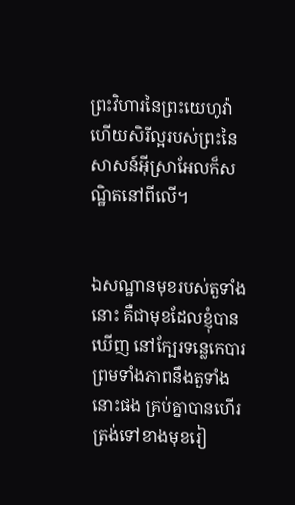ព្រះ‌វិហារនៃព្រះ‌យេហូវ៉ា ហើយសិរី‌ល្អរបស់ព្រះនៃសាសន៍អ៊ីស្រាអែលក៏សណ្ឋិតនៅពីលើ។


ឯសណ្ឋានមុខរបស់តួទាំងនោះ គឺជាមុខដែលខ្ញុំបានឃើញ នៅក្បែរទន្លេកេបារ ព្រមទាំងភាពនឹងតួទាំងនោះផង គ្រប់គ្នាបានហើរត្រង់ទៅខាងមុខរៀ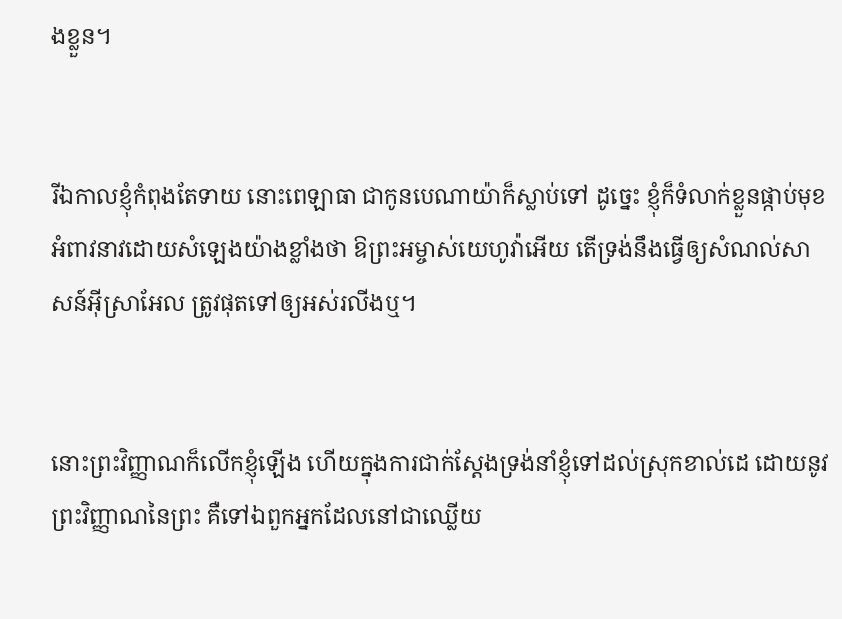ងខ្លួន។


រីឯកាលខ្ញុំកំពុងតែទាយ នោះពេឡាធា ជាកូនបេណាយ៉ាក៏ស្លាប់ទៅ ដូច្នេះ ខ្ញុំក៏ទំលាក់ខ្លួនផ្កាប់មុខអំពាវ‌នាវដោយសំឡេងយ៉ាងខ្លាំងថា ឱព្រះ‌អម្ចាស់យេហូវ៉ាអើយ តើទ្រង់នឹងធ្វើឲ្យសំណល់សាសន៍អ៊ីស្រាអែល ត្រូវផុតទៅឲ្យអស់រលីងឬ។


នោះព្រះ‌វិញ្ញាណក៏លើកខ្ញុំឡើង ហើយក្នុងការជាក់‌ស្តែងទ្រង់នាំខ្ញុំទៅដល់ស្រុកខាល់ដេ ដោយនូវព្រះ‌វិញ្ញាណនៃព្រះ គឺទៅឯពួកអ្នកដែលនៅជាឈ្លើយ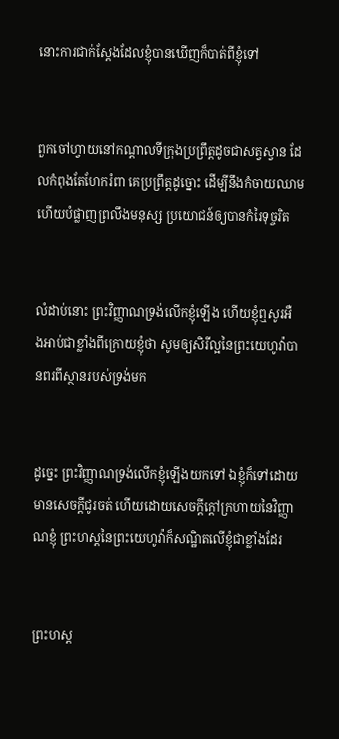នោះការជាក់‌ស្តែងដែលខ្ញុំបានឃើញក៏បាត់ពីខ្ញុំទៅ


ពួកចៅហ្វាយនៅកណ្តាលទីក្រុងប្រព្រឹត្តដូចជាសត្វស្វាន ដែលកំពុងតែហែករំពា គេប្រព្រឹត្តដូច្នោះ ដើម្បីនឹងកំចាយឈាម ហើយបំផ្លាញព្រលឹងមនុស្ស ប្រយោជន៍ឲ្យបានកំរៃទុច្ចរិត


លំដាប់នោះ ព្រះ‌វិញ្ញាណទ្រង់លើកខ្ញុំឡើង ហើយខ្ញុំឮសូរអឺង‌អាប់ជាខ្លាំងពីក្រោយខ្ញុំថា សូមឲ្យសិរី‌ល្អនៃព្រះ‌យេហូវ៉ាបានពរពីស្ថានរបស់ទ្រង់មក


ដូច្នេះ ព្រះ‌វិញ្ញាណទ្រង់លើកខ្ញុំឡើងយកទៅ ឯខ្ញុំក៏ទៅដោយមានសេចក្ដីជូរចត់ ហើយដោយសេចក្ដីក្តៅក្រហាយនៃវិញ្ញាណខ្ញុំ ព្រះ‌ហស្តនៃព្រះ‌យេហូវ៉ាក៏សណ្ឋិតលើខ្ញុំជាខ្លាំងដែរ


ព្រះ‌ហស្ត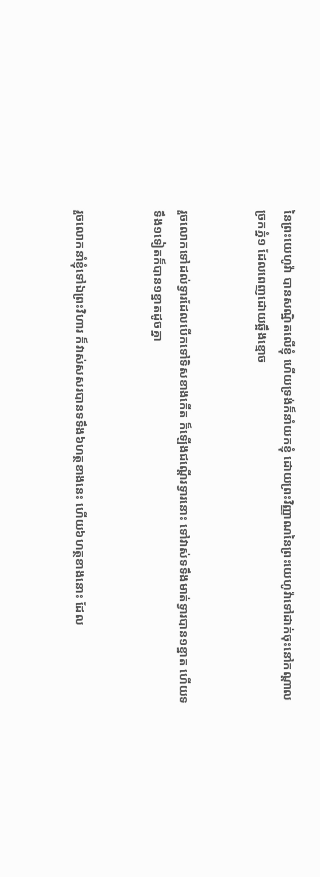នៃព្រះ‌យេហូវ៉ា បានសណ្ឋិតលើខ្ញុំ ហើយទ្រង់ក៏នាំយកខ្ញុំ ដោយព្រះ‌វិញ្ញាណនៃព្រះ‌យេហូវ៉ាទៅដាក់ចុះនៅកណ្តាលច្រកភ្នំ១ ដែលពេញដោយឆ្អឹងខ្មោច


រួចលោកទៅដល់ទ្វារដែលបើកទៅទិសខាងកើត ក៏ឡើងជណ្តើរទ្វារនោះ ទៅវាស់ទទឹងមាត់ទ្វារបាន១ខ្នាត ហើយទទឹង១ទៀតក៏បាន១ខ្នាតដូចគ្នា


រួចលោកនាំខ្ញុំទៅឯព្រះ‌វិហារ ក៏វាស់សសរបានទទឹង៦ហត្ថខាងនេះ ហើយ៦ហត្ថខាងនោះ ដែល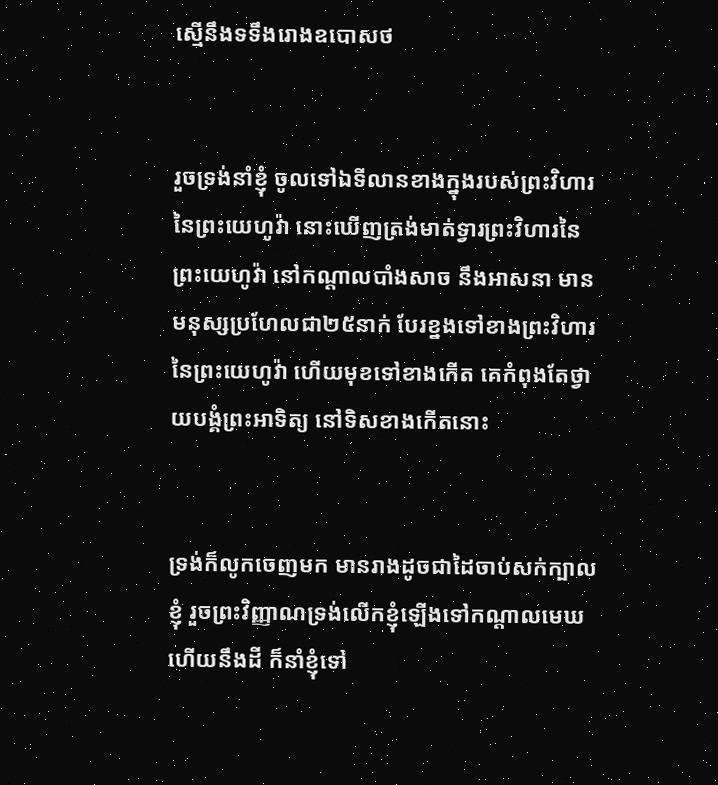ស្មើនឹងទទឹងរោងឧបោសថ


រួចទ្រង់នាំខ្ញុំ ចូលទៅឯទីលានខាងក្នុងរបស់ព្រះ‌វិហារនៃព្រះ‌យេហូវ៉ា នោះឃើញត្រង់មាត់ទ្វារព្រះ‌វិហារនៃព្រះ‌យេហូវ៉ា នៅកណ្តាលបាំង‌សាច នឹងអាសនា មានមនុស្សប្រហែលជា២៥នាក់ បែរខ្នងទៅខាងព្រះ‌វិហារនៃព្រះ‌យេហូវ៉ា ហើយមុខទៅខាងកើត គេកំពុងតែថ្វាយ‌បង្គំព្រះ‌អាទិត្យ នៅទិសខាងកើតនោះ


ទ្រង់ក៏លូកចេញមក មានរាងដូចជាដៃចាប់សក់ក្បាលខ្ញុំ រួចព្រះ‌វិញ្ញាណទ្រង់លើកខ្ញុំឡើងទៅកណ្តាលមេឃ ហើយនឹងដី ក៏នាំខ្ញុំទៅ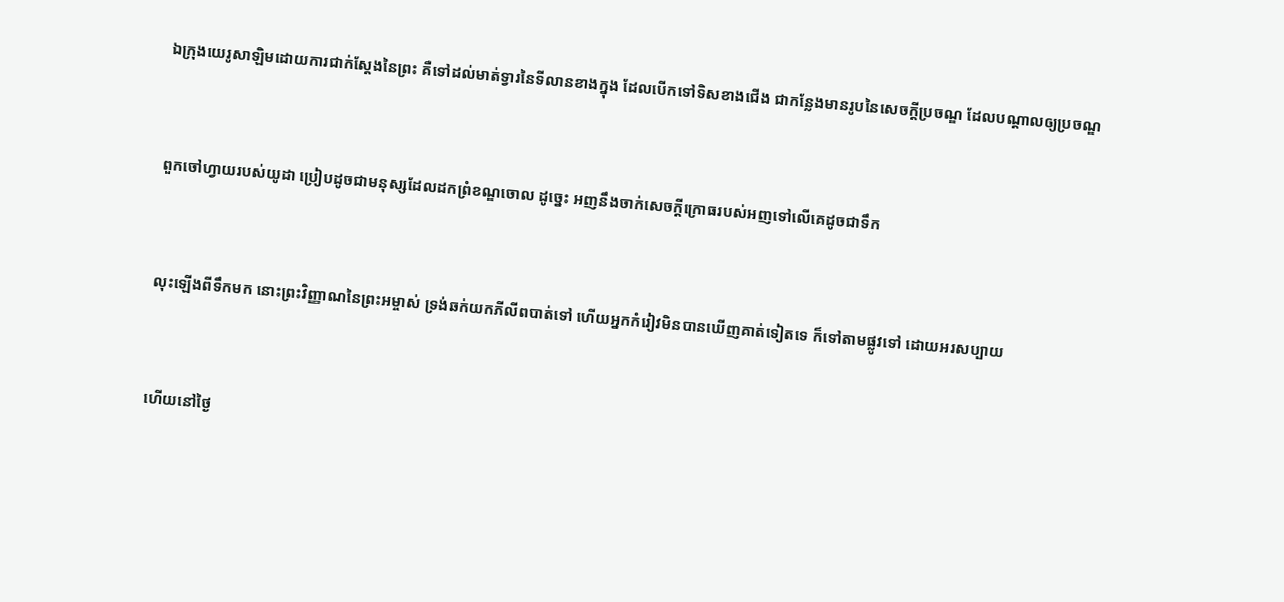ឯក្រុងយេរូ‌សាឡិមដោយការជាក់‌ស្តែងនៃព្រះ គឺទៅដល់មាត់ទ្វារនៃទីលានខាងក្នុង ដែលបើកទៅទិសខាងជើង ជាកន្លែងមានរូបនៃសេចក្ដីប្រចណ្ឌ ដែលបណ្តាលឲ្យប្រចណ្ឌ


ពួកចៅហ្វាយរបស់យូដា ប្រៀបដូចជាមនុស្សដែលដកព្រំ‌ខណ្ឌចោល ដូច្នេះ អញនឹងចាក់សេចក្ដីក្រោធរបស់អញទៅលើគេដូចជាទឹក


លុះឡើងពីទឹកមក នោះព្រះ‌វិញ្ញាណនៃព្រះ‌អម្ចាស់ ទ្រង់ឆក់យកភីលីពបាត់ទៅ ហើយអ្នកកំរៀវមិនបានឃើញគាត់ទៀតទេ ក៏ទៅតាមផ្លូវទៅ ដោយអរសប្បាយ


ហើយនៅថ្ងៃ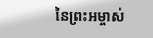នៃព្រះ‌អម្ចាស់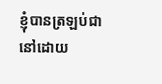ខ្ញុំបានត្រឡប់ជានៅដោយ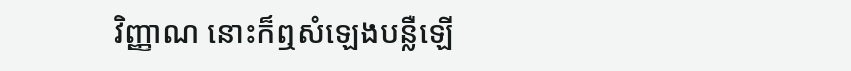វិញ្ញាណ នោះក៏ឮសំឡេងបន្លឺឡើ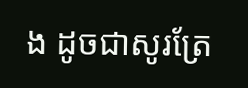ង ដូចជាសូរត្រែ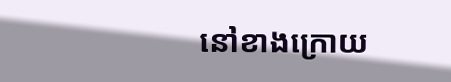នៅខាងក្រោយ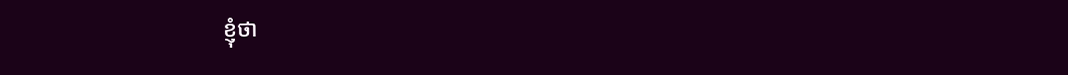ខ្ញុំថា